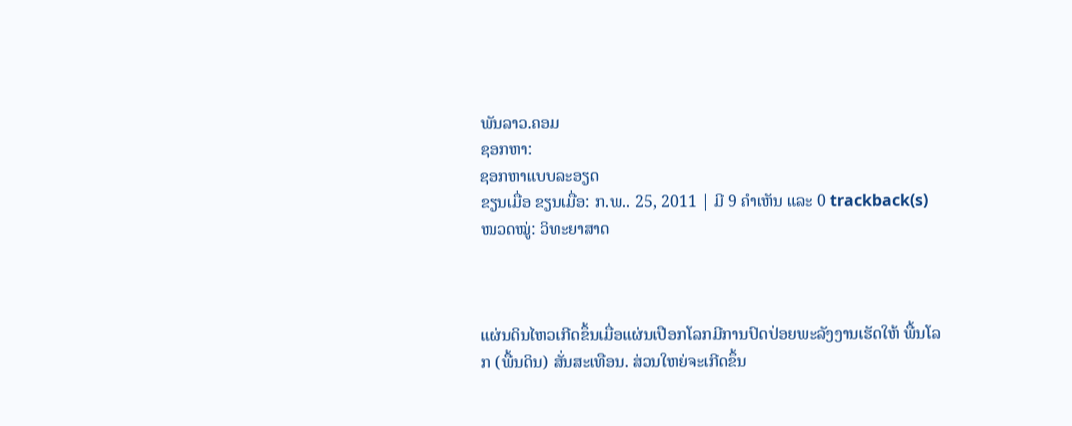ພັນລາວ.ຄອມ
ຊອກຫາ:
ຊອກຫາແບບລະອຽດ
ຂຽນເມື່ອ ຂຽນເມື່ອ: ກ.ພ.. 25, 2011 | ມີ 9 ຄຳເຫັນ ແລະ 0 trackback(s)
ໜວດໝູ່: ວິທະຍາສາດ



ແຜ່ນດິນໄຫວເກີດຂຶ້ນເມື່ອແຜ່ນເປືອກໂລກມີການປົດປ່ອຍພະລັງງານເຮັດໃຫ້ ພື້ນໂລກ (ພື້ນດິນ) ສັ່ນສະເທືອນ. ສ່ວນໃຫຍ່ຈະເກີດຂຶ້ນ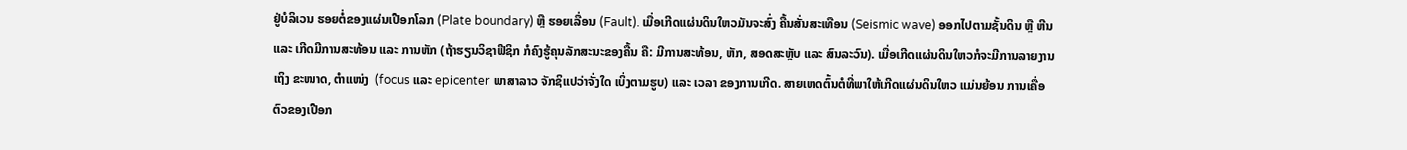ຢູ່ບໍລິເວນ ຮອຍຕໍ່ຂອງແຜ່ນເປືອກໂລກ (Plate boundary) ຫຼື ຮອຍເລື່ອນ (Fault). ເມື່ອເກີດແຜ່ນດິນໃຫວມັນຈະສົ່ງ ຄື້ນສັ່ນສະເທືອນ (Seismic wave) ອອກໄປຕາມຊັ້ນດິນ ຫຼື ຫີນ ແລະ ເກີດມີການສະທ້ອນ ແລະ ການຫັກ (ຖ້າຮຽນວິຊາຟີຊິກ ກໍຄົງຮູ້ຄຸນລັກສະນະຂອງຄື້ນ ຄື: ມີການສະທ້ອນ, ຫັກ, ສອດສະຫຼັບ ແລະ ສົນລະວົນ). ເມື່ອເກີດແຜ່ນດິນໃຫວກໍຈະມີການລາຍງານເຖິງ ຂະໜາດ, ຕຳແໜ່ງ  (focus ແລະ epicenter ພາສາລາວ ຈັກຊິແປວ່າຈັ່ງໃດ ເບິ່ງຕາມຮູບ) ແລະ ເວລາ ຂອງການເກີດ. ສາຍເຫດຕົ້ນຕໍທີ່ພາໃຫ້ເກີດແຜ່ນດິນໃຫວ ແມ່ນຍ້ອນ ການເຄື່ອຕົວຂອງເປືອກ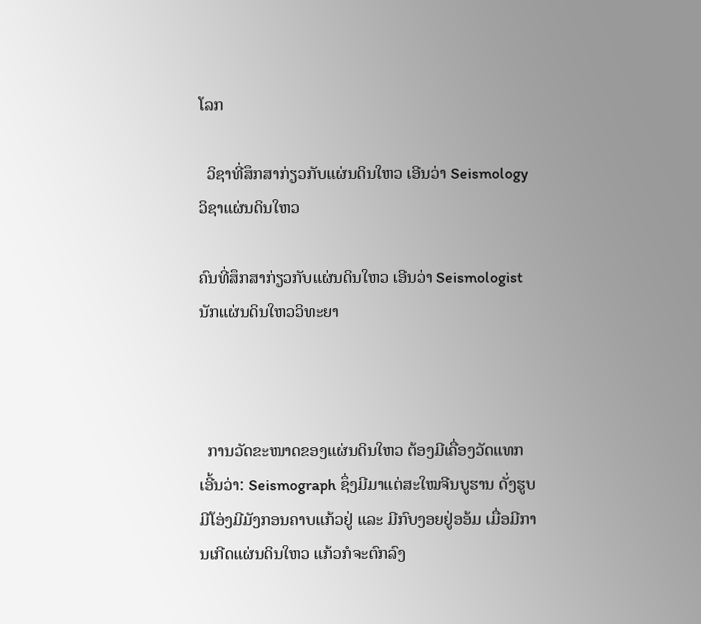ໂລກ

  ວິຊາທີ່ສຶກສາກ່ຽວກັບແຜ່ນດິນໃຫວ ເອີນວ່າ Seismology ວິຊາແຜ່ນດິນໃຫວ

ຄົນທີ່ສຶກສາກ່ຽວກັບແຜ່ນດິນໃຫວ ເອີນວ່າ Seismologist ນັກແຜ່ນດິນໃຫວວິທະຍາ



  ການວັດຂະໜາດຂອງແຜ່ນດິນໃຫວ ຕ້ອງມີເຄື່ອງວັດແທກເອີ້ນວ່າ: Seismograph ຊຶ່ງມີມາແຕ່ສະໃໝຈີນບູຮານ ດັ່ງຮູບ ມີໂອ່ງມີມັງກອນຄາບແກ້ວຢູ່ ແລະ ມີກົບງອຍຢູ່ອອ້ມ ເມື່ອມີການເກີດແຜ່ນດິນໃຫວ ແກ້ວກໍຈະຕົກລົງ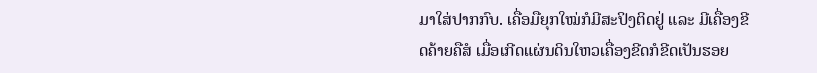ມາໃສ່ປາກກົບ. ເຄື່ອມືຍຸກໃໝ່ກໍມີສະປິງຕິດຢູ່ ແລະ ມີເຄື່ອງຂີດຄ້າຍຄືສໍ ເມື່ອເກີດແຜ່ນດິນໃຫວເຄື່ອງຂີດກໍຂີດເປັນຮອຍ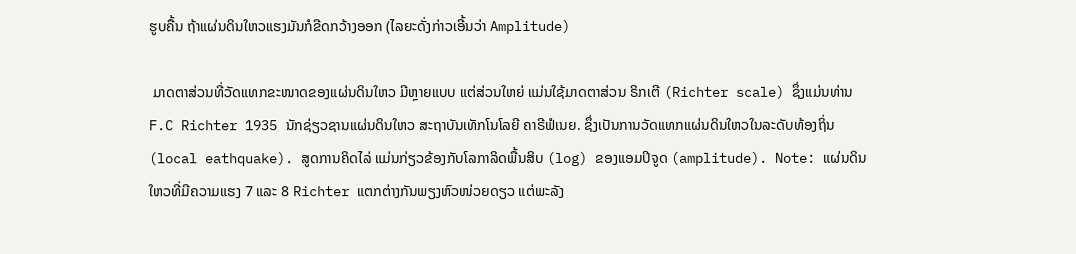ຮູບຄື້ນ ຖ້າແຜ່ນດິນໃຫວແຮງມັນກໍຂີດກວ້າງອອກ (ໄລຍະດັ່ງກ່າວເອີ້ນວ່າ Amplitude)

 ມາດຕາສ່ວນທີ່ວັດແທກຂະໜາດຂອງແຜ່ນດິນໃຫວ ມີຫຼາຍແບບ ແຕ່ສ່ວນໃຫຍ່ ແມ່ນໃຊ້ມາດຕາສ່ວນ ຣິກເຕີ (Richter scale) ຊຶ່ງແມ່ນທ່ານ F.C Richter 1935 ນັກຊ່ຽວຊານແຜ່ນດິນໃຫວ ສະຖາບັນເທັກໂນໂລຍີ ຄາຣີຟໍເນຍ. ຊຶ່ງເປັນການວັດແທກແຜ່ນດິນໃຫວໃນລະດັບທ້ອງຖິ່ນ (local eathquake). ສູດການຄິດໄລ່ ແມ່ນກ່ຽວຂ້ອງກັບໂລກາລິດພື້ນສິບ (log) ຂອງແອມປິຈູດ (amplitude). Note: ແຜ່ນດິນໃຫວທີ່ມີຄວາມແຮງ 7 ແລະ 8 Richter ແຕກຕ່າງກັນພຽງຫົວໜ່ວຍດຽວ ແຕ່ພະລັງ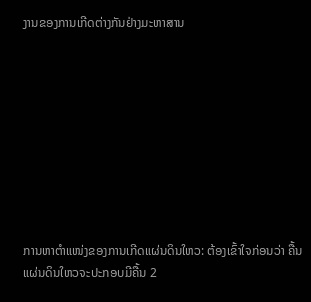ງານຂອງການເກີດຕ່າງກັນຢ່າງມະຫາສານ









ການຫາຕຳແໜ່ງຂອງການເກີດແຜ່ນດິນໃຫວ: ຕ້ອງເຂົ້າໃຈກ່ອນວ່າ ຄື້ນແຜ່ນດິນໃຫວຈະປະກອບມີຄື້ນ 2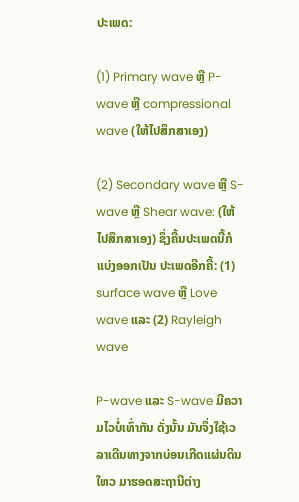ປະເພດ:

(1) Primary wave ຫຼື P-wave ຫຼື compressional wave (ໃຫ້ໄປສຶກສາເອງ)

(2) Secondary wave ຫຼື S-wave ຫຼື Shear wave: (ໃຫ້ໄປສຶກສາເອງ) ຊຶ່ງຄື້ນປະເພດນີ້ກໍແບ່ງອອກເປັນ ປະເພດອີກຄື້: (1) surface wave ຫຼື Love wave ແລະ (2) Rayleigh wave

P-wave ແລະ S-wave ມີຄວາມໄວບໍ່ເທົ່າກັນ ດັ່ງນັ້ນ ມັນຈຶ່ງໃຊ້ເວລາເດີນທາງຈາກບ່ອນເກີດແຜ່ນດິນໃຫວ ມາຮອດສະຖານີຕ່າງ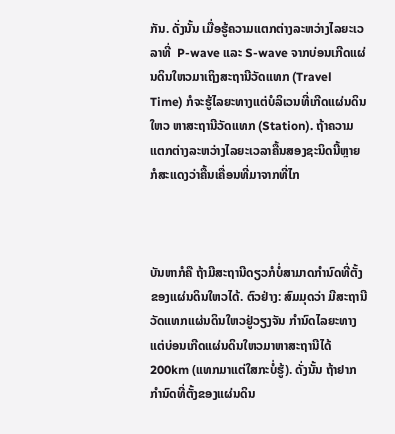ກັນ. ດັ່ງນັ້ນ ເມື່ອຮູ້ຄວາມແຕກຕ່າງລະຫວ່າງໄລຍະເວລາທີ່  P-wave ແລະ S-wave ຈາກບ່ອນເກີດແຜ່ນດິນໃຫວມາເຖິງສະຖານີວັດແທກ (Travel Time) ກໍຈະຮູ້ໄລຍະທາງແຕ່ບໍລິເວນທີ່ເກີດແຜ່ນດິນໃຫວ ຫາສະຖານີວັດແທກ (Station). ຖ້າຄວາມແຕກຕ່າງລະຫວ່າງໄລຍະເວລາຄື້ນສອງຊະນິດນີ້ຫຼາຍ ກໍສະແດງວ່າຄື້ນເຄື່ອນທີ່ມາຈາກທີ່ໄກ



ບັນຫາກໍຄື ຖ້າມີສະຖານີດຽວກໍບໍ່ສາມາດກຳນົດທີ່ຕັ້ງຂອງແຜ່ນດິນໃຫວໄດ້. ຕົວຢ່າງ: ສົມມຸດວ່າ ມີສະຖານີວັດແທກແຜ່ນດິນໃຫວຢູ່ວຽງຈັນ ກຳນົດໄລຍະທາງແຕ່ບ່ອນເກີດແຜ່ນດິນໃຫວມາຫາສະຖານີໄດ້ 200km (ແທກມາແຕ່ໃສກະບໍ່ຮູ້). ດັ່ງນັ້ນ ຖ້າຢາກກຳນົດທີ່ຕັ້ງຂອງແຜ່ນດິນ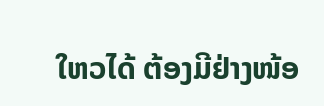ໃຫວໄດ້ ຕ້ອງມີຢ່າງໜ້ອ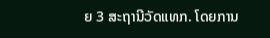ຍ 3 ສະຖານີວັດແທກ. ໂດຍການ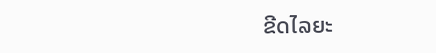ຂີດໄລຍະ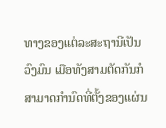ທາງຂອງແຕ່ລະສະຖານີເປັນວົງມົນ ເມືອທັງສາມຕັດກັນກໍສາມາດກຳນົດທີ່ຕັ້ງຂອງແຜ່ນ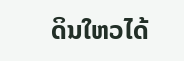ດິນໃຫວໄດ້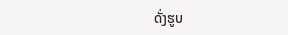ດັ່ງຮູບ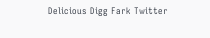Delicious Digg Fark Twitter